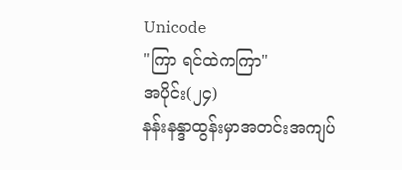Unicode
"ကြာ ရင်ထဲကကြာ"
အပိုင်း(၂၄)
နန်းနန္ဒာထွန်းမှာအတင်းအကျပ်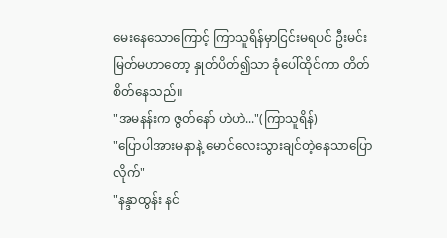မေးနေသောကြောင့် ကြာသူရိန်မှာငြင်းမရပင် ဦးမင်းမြတ်မဟာတော့ နှုတ်ပိတ်၍သာ ခုံပေါ်ထိုင်ကာ တိတ်စိတ်နေသည်။
"အမနန်းက ဇွတ်နော် ဟဲဟဲ..."(ကြာသူရိန်)
"ပြောပါအားမနာနဲ့ မောင်လေးသွားချင်တဲ့နေသာပြောလိုက်"
"နန္ဒာထွန်း နင်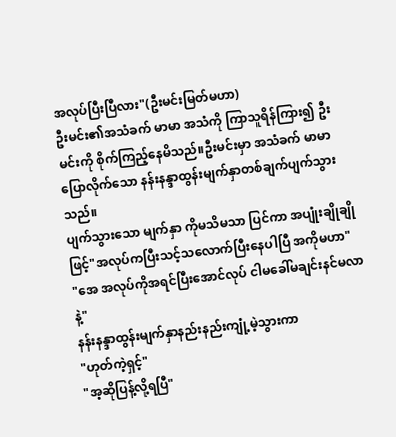အလုပ်ပြီးပြီလား"(ဦးမင်းမြတ်မဟာ)
ဦးမင်း၏အသံခက် မာမာ အသံကို ကြာသူရိန်ကြား၍ ဦးမင်းကို စိုက်ကြည့်နေမိသည်။ဦးမင်းမှာ အသံခက် မာမာပြောလိုက်သော နန်းနန္ဒာထွန်းမျက်နှာတစ်ချက်ပျက်သွားသည်။
ပျက်သွားသော မျက်နှာ ကိုမသိမသာ ပြင်ကာ အပျုံးချိုချိုဖြင့်"အလုပ်ကပြီးသင့်သလောက်ပြီးနေပါပြီ အကိုမဟာ"
"အေ အလုပ်ကိုအရင်ပြီးအောင်လုပ် ငါမခေါ်မချင်းနင်မလာနဲ့"
နန်းနန္ဒာထွန်းမျက်နှာနည်းနည်းကျုံ့မဲ့သွားကာ
"ဟုတ်ကဲ့ရှင့်"
"အ့ဆိုပြန့်လို့ရပြီ"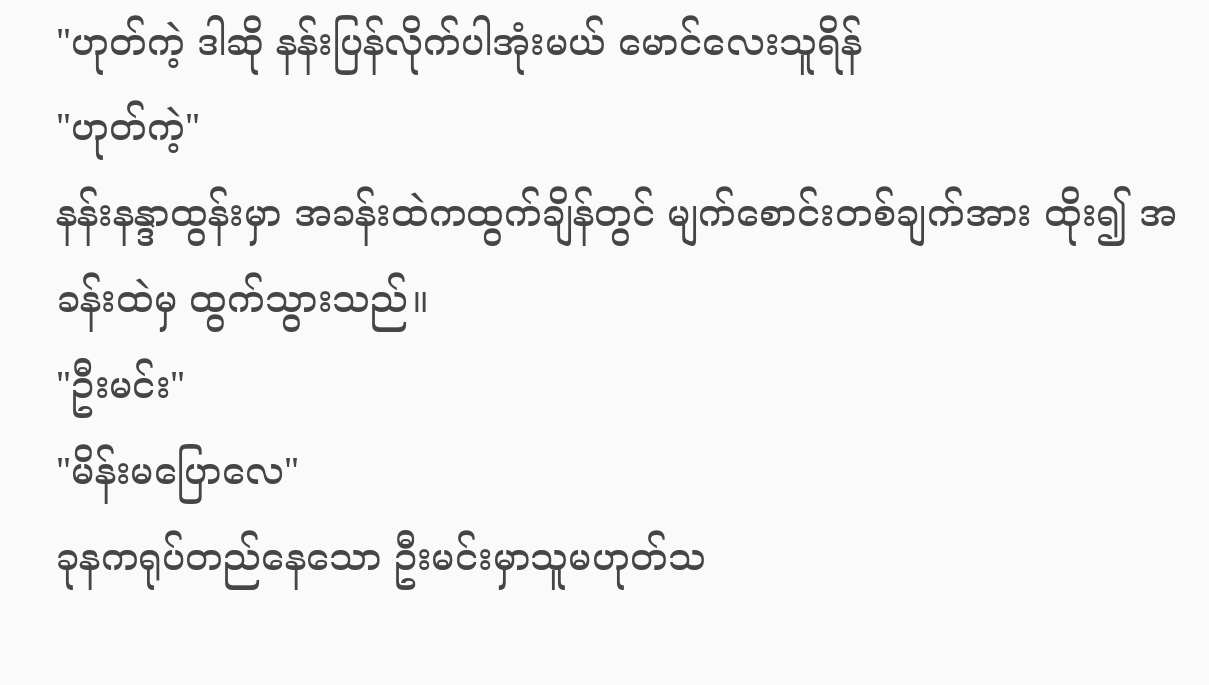"ဟုတ်ကဲ့ ဒါဆို နန်းပြန်လိုက်ပါအုံးမယ် မောင်လေးသူရိန်
"ဟုတ်ကဲ့"
နန်းနန္ဒာထွန်းမှာ အခန်းထဲကထွက်ချိန်တွင် မျက်စောင်းတစ်ချက်အား ထိုး၍ အခန်းထဲမှ ထွက်သွားသည်။
"ဦးမင်း"
"မိန်းမပြောလေ"
ခုနကရုပ်တည်နေသော ဦးမင်းမှာသူမဟုတ်သ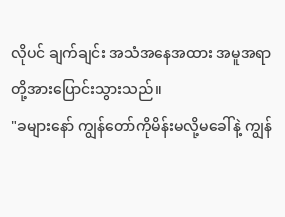လိုပင် ချက်ချင်း အသံအနေအထား အမူအရာတို့အားပြောင်းသွားသည်။
"ခများနော် ကျွန်တော်ကိုမိန်းမလို့မခေါ်နဲ့ ကျွန်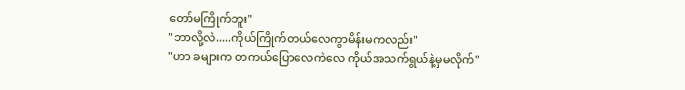တော်မကြိုက်ဘူး"
"ဘာလို့လဲ.....ကိုယ်ကြိုက်တယ်လေကွာမိန်းမကလည်း"
"ဟာ ခများက တကယ်ပြောလေကဲလေ ကိုယ်အသက်ရွယ်နဲ့မှမလိုက်"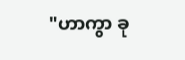"ဟာကွာ ခု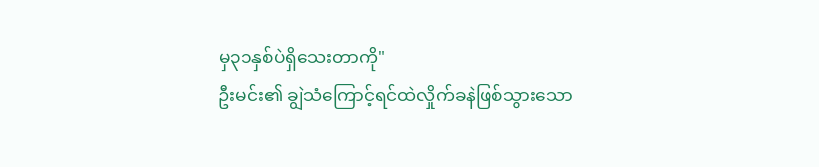မှ၃၁နှစ်ပဲရှိသေးတာကို"
ဦးမင်း၏ ချွဲသံကြောင့်ရင်ထဲလှိုက်ခနဲဖြစ်သွားသော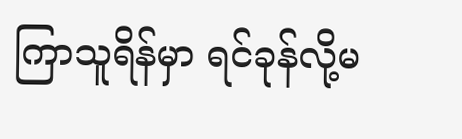ကြာသူရိန်မှာ ရင်ခုန်လို့မ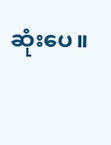ဆုံးပေ။